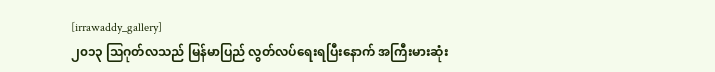[irrawaddy_gallery]
၂၀၁၃ သြဂုတ်လသည် မြန်မာပြည် လွတ်လပ်ရေးရပြီးနောက် အကြီးမားဆုံး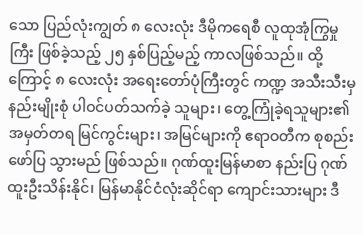သော ပြည်လုံးကျွတ် ၈ လေးလုံး ဒီမိုကရေစီ လူထုအုံကြွမှုကြီး ဖြစ်ခဲ့သည့် ၂၅ နှစ်ပြည့်မည့် ကာလဖြစ်သည်။ ထို့ကြောင့် ၈ လေးလုံး အရေးတော်ပုံကြီးတွင် ကဏ္ဍ အသီးသီးမှ နည်းမျိုးစုံ ပါဝင်ပတ်သက်ခဲ့ သူများ၊ တွေ့ကြုံခဲ့ရသူများ၏ အမှတ်တရ မြင်ကွင်းများ၊ အမြင်များကို ဧရာဝတီက စုစည်း ဖော်ပြ သွားမည် ဖြစ်သည်။ ဂုဏ်ထူးမြန်မာစာ နည်းပြ ဂုဏ်ထူးဦးသိန်းနိုင်၊ မြန်မာနိုင်ငံလုံးဆိုင်ရာ ကျောင်းသားများ ဒီ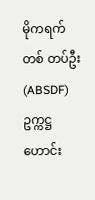မိုကရက်တစ် တပ်ဦး (ABSDF) ဥက္ကဋ္ဌဟောင်း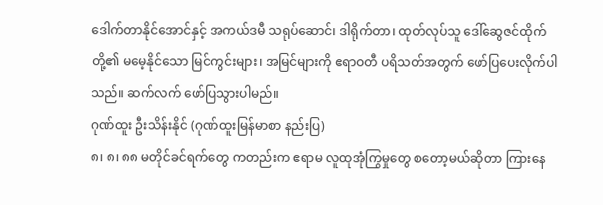ဒေါက်တာနိုင်အောင်နှင့် အကယ်ဒမီ သရုပ်ဆောင်၊ ဒါရိုက်တာ၊ ထုတ်လုပ်သူ ဒေါ်ဆွေဇင်ထိုက်တို့၏ မမေ့နိုင်သော မြင်ကွင်းများ၊ အမြင်များကို ဧရာဝတီ ပရိသတ်အတွက် ဖော်ပြပေးလိုက်ပါသည်။ ဆက်လက် ဖော်ပြသွားပါမည်။
ဂုဏ်ထူး ဦးသိန်းနိုင် (ဂုဏ်ထူးမြန်မာစာ နည်းပြ)
၈၊ ၈၊ ၈၈ မတိုင်ခင်ရက်တွေ ကတည်းက ဧရာမ လူထုအုံကြွမှုတွေ စတော့မယ်ဆိုတာ ကြားနေ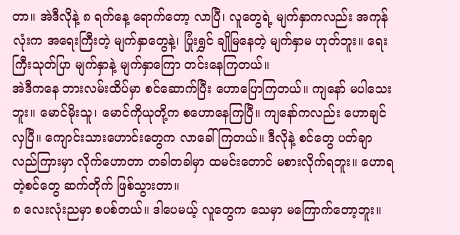တာ။ အဲဒီလိုနဲ့ ၈ ရက်နေ့ ရောက်တော့ လာပြီ၊ လူတွေရဲ့ မျက်နှာကလည်း အကုန်လုံးက အရေးကြီးတဲ့ မျက်နှာတွေနဲ့၊ ပြုံးရွှင် ချိုမြနေတဲ့ မျက်နှာမ ဟုတ်ဘူး။ ရေးကြီးသုတ်ပြာ မျက်နှာနဲ့ မျက်နှာကြော တင်းနေကြတယ်။
အဲဒီကနေ ဘားလမ်းထိပ်မှာ စင်ဆောက်ပြီး ဟောပြောကြတယ်။ ကျနော် မပါသေးဘူး။ မောင်မိုးသူ၊ မောင်ကိုယုတို့က စဟောနေကြပြီ။ ကျနော်ကလည်း ဟောချင်လှပြီ။ ကျောင်းသားဟောင်းတွေက လာခေါ်ကြတယ်။ ဒီလိုနဲ့ စင်တွေ ပတ်ချာ လည်ကြားမှာ လိုက်ဟောတာ တခါတခါမှာ ထမင်းတောင် မစားလိုက်ရဘူး။ ဟောရတဲ့စင်တွေ ဆက်တိုက် ဖြစ်သွားတာ။
၈ လေးလုံးညမှာ စပစ်တယ်။ ဒါပေမယ့် လူတွေက သေမှာ မကြောက်တော့ဘူး။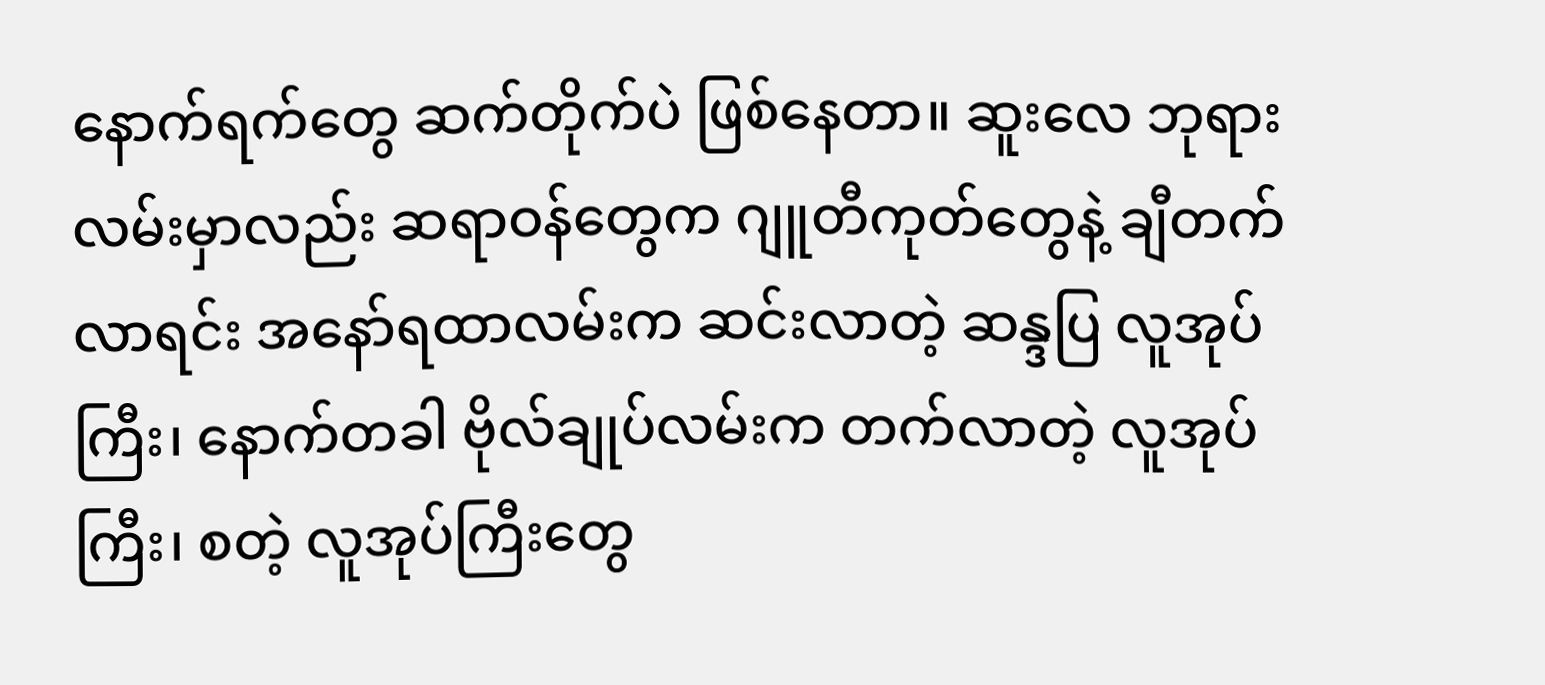နောက်ရက်တွေ ဆက်တိုက်ပဲ ဖြစ်နေတာ။ ဆူးလေ ဘုရားလမ်းမှာလည်း ဆရာဝန်တွေက ဂျူတီကုတ်တွေနဲ့ ချီတက်လာရင်း အနော်ရထာလမ်းက ဆင်းလာတဲ့ ဆန္ဒပြ လူအုပ်ကြီး၊ နောက်တခါ ဗိုလ်ချုပ်လမ်းက တက်လာတဲ့ လူအုပ်ကြီး၊ စတဲ့ လူအုပ်ကြီးတွေ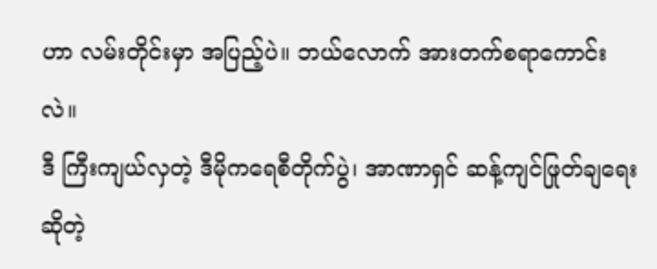ဟာ လမ်းတိုင်းမှာ အပြည့်ပဲ။ ဘယ်လောက် အားတက်စရာကောင်းလဲ။
ဒီ ကြီးကျယ်လှတဲ့ ဒီမိုကရေစီတိုက်ပွဲ၊ အာဏာရှင် ဆန့်ကျင်ဖြုတ်ချရေး ဆိုတဲ့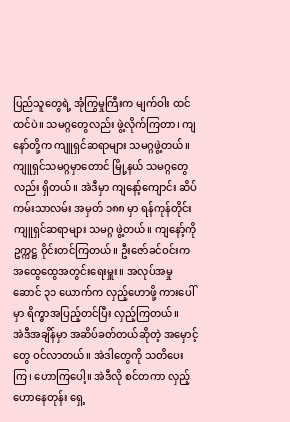ပြည်သူတွေရဲ့ အုံကြွမှုကြီးက မျက်ဝါး ထင်ထင်ပဲ။ သမဂ္ဂတွေလည်း ဖွဲ့လိုက်ကြတာ၊ ကျနော်တို့က ကျူရှင်ဆရာများ သမဂ္ဂဖွဲ့တယ်။ ကျူရှင်သမဂ္ဂမှာတောင် မြို့နယ် သမဂ္ဂတွေလည်း ရှိတယ်။ အဲဒီမှာ ကျနော့်ကျောင်း ဆိပ်ကမ်းသာလမ်း အမှတ် ၁၈၈ မှာ ရန်ကုန်တိုင်း ကျူရှင်ဆရာများ သမဂ္ဂ ဖွဲ့တယ်။ ကျနော့်ကို ဥက္ကဋ္ဌ ဝိုင်းတင်ကြတယ်။ ဦးဇော်ခင်ဝင်းက အထွေထွေအတွင်းရေးမှူး။ အလုပ်အမှုဆောင် ၃၁ ယောက်က လှည့်ဟောဖို့ ကားပေါ်မှာ ရိက္ခာအပြည့်တင်ပြီး လှည့်ကြတယ်။
အဲဒီအချိန်မှာ အဆိပ်ခတ်တယ်ဆိုတဲ့ အမှောင့်တွေ ဝင်လာတယ်။ အဲဒါတွေကို သတိပေးကြ၊ ဟောကြပေါ့။ အဲဒီလို စင်တကာ လှည့်ဟောနေတုန်း ရှေ့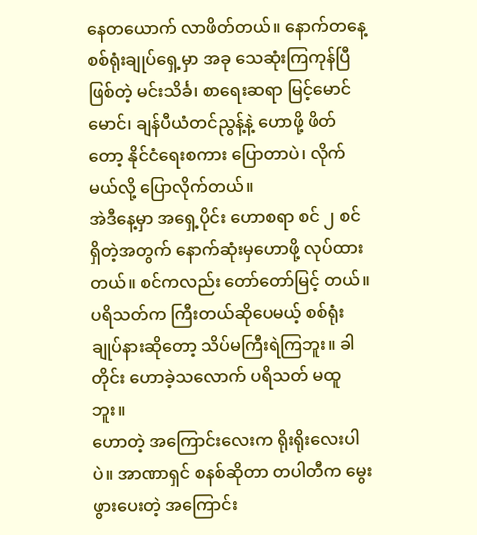နေတယောက် လာဖိတ်တယ်။ နောက်တနေ့ စစ်ရုံးချုပ်ရှေ့မှာ အခု သေဆုံးကြကုန်ပြီ ဖြစ်တဲ့ မင်းသိင်္ခ၊ စာရေးဆရာ မြင့်မောင်မောင်၊ ချန်ပီယံတင်ညွန့်နဲ့ ဟောဖို့ ဖိတ်တော့ နိုင်ငံရေးစကား ပြောတာပဲ၊ လိုက်မယ်လို့ ပြောလိုက်တယ်။
အဲဒီနေ့မှာ အရှေ့ပိုင်း ဟောစရာ စင် ၂ စင် ရှိတဲ့အတွက် နောက်ဆုံးမှဟောဖို့ လုပ်ထားတယ်။ စင်ကလည်း တော်တော်မြင့် တယ်။ ပရိသတ်က ကြီးတယ်ဆိုပေမယ့် စစ်ရုံးချုပ်နားဆိုတော့ သိပ်မကြီးရဲကြဘူး။ ခါတိုင်း ဟောခဲ့သလောက် ပရိသတ် မထူဘူး။
ဟောတဲ့ အကြောင်းလေးက ရိုးရိုးလေးပါပဲ။ အာဏာရှင် စနစ်ဆိုတာ တပါတီက မွေးဖွားပေးတဲ့ အကြောင်း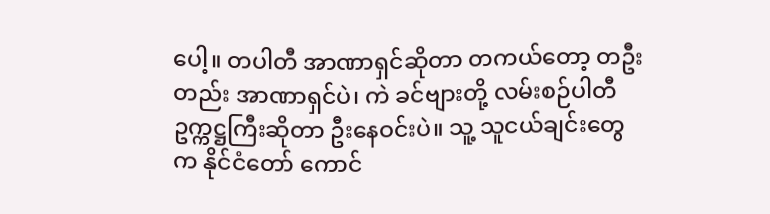ပေါ့။ တပါတီ အာဏာရှင်ဆိုတာ တကယ်တော့ တဦးတည်း အာဏာရှင်ပဲ၊ ကဲ ခင်ဗျားတို့ လမ်းစဉ်ပါတီ ဥက္ကဋ္ဌကြီးဆိုတာ ဦးနေဝင်းပဲ။ သူ့ သူငယ်ချင်းတွေက နိုင်ငံတော် ကောင်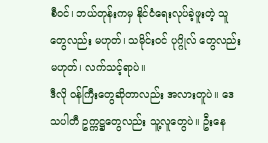စီဝင်၊ ဘယ်တုန်းကမှ နိုင်ငံရေးလုပ်ခဲ့ဖူးတဲ့ သူတွေလည်း မဟုတ်၊ သမိုင်းဝင် ပုဂ္ဂိုလ် တွေလည်းမဟုတ်၊ လက်သင့်ရာပဲ။
ဒီလို ဝန်ကြီးတွေဆိုတာလည်း အလားတူပဲ။ ဒေသပါတီ ဥက္ကဋ္ဌတွေလည်း သူ့လူတွေပဲ။ ဦးနေ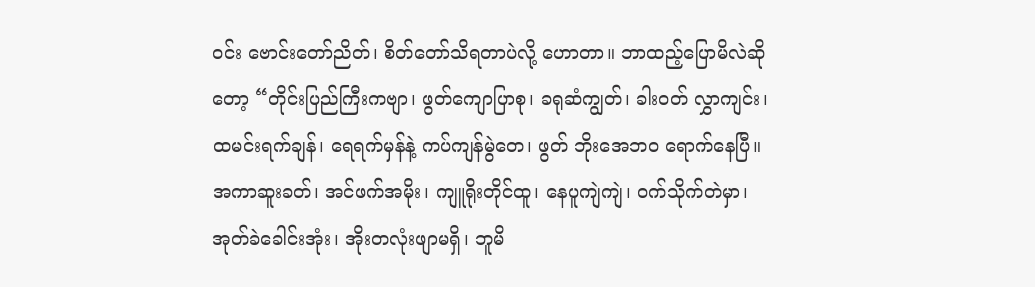ဝင်း ဗောင်းတော်ညိတ်၊ စိတ်တော်သိရတာပဲလို့ ဟောတာ။ ဘာထည့်ပြောမိလဲဆိုတော့ “တိုင်းပြည်ကြီးကဗျာ၊ ဖွတ်ကျောပြာစု၊ ခရုဆံကျွတ်၊ ခါးဝတ် လွှာကျင်း၊ ထမင်းရက်ချန်၊ ရေရက်မှန်နဲ့ ကပ်ကျန်မွဲတေ၊ ဖွတ် ဘိုးအေဘ၀ ရောက်နေပြီ။ အကာဆူးခတ်၊ အင်ဖက်အမိုး၊ ကျူရိုးတိုင်ထူ၊ နေပူကျဲကျဲ၊ ဝက်သိုက်တဲမှာ၊ အုတ်ခဲခေါင်းအုံး၊ အိုးတလုံးဖျာမရှိ၊ ဘူမိ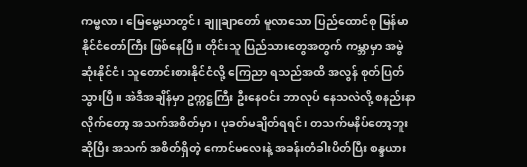ကမ္ဗလာ၊ မြေမွေ့ယာတွင်၊ ချူချာတော် မူလာသော ပြည်ထောင်စု မြန်မာနိုင်ငံတော်ကြီး ဖြစ်နေပြီ။ တိုင်းသူ ပြည်သားတွေအတွက် ကမ္ဘာမှာ အမွဲဆုံးနိုင်ငံ၊ သူတောင်းစားနိုင်ငံလို့ ကြေညာ ရသည်အထိ အလွန် စုတ်ပြတ်သွားပြီ။ အဲဒီအချိန်မှာ ဥက္ကဋ္ဌကြီး ဦးနေဝင်း ဘာလုပ် နေသလဲလို့ စနည်းနာလိုက်တော့ အသက်အစိတ်မှာ၊ ပုခတ်မချိတ်ရရင်၊ တသက်မနိပ်တော့ဘူး ဆိုပြီး အသက် အစိတ်ရှိတဲ့ ကောင်မလေးနဲ့ အခန်းတံခါးပိတ်ပြီး စန္ဒယား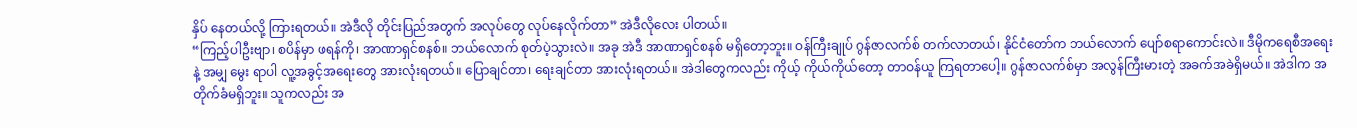နှိပ် နေတယ်လို့ ကြားရတယ်။ အဲဒီလို တိုင်းပြည်အတွက် အလုပ်တွေ လုပ်နေလိုက်တာ” အဲဒီလိုလေး ပါတယ်။
“ကြည့်ပါဦးဗျာ၊ စပိန်မှာ ဖရန်ကို၊ အာဏာရှင်စနစ်။ ဘယ်လောက် စုတ်ပဲ့သွားလဲ။ အခု အဲဒီ အာဏာရှင်စနစ် မရှိတော့ဘူး။ ဝန်ကြီးချုပ် ဂွန်ဇာလက်စ် တက်လာတယ်၊ နိုင်ငံတော်က ဘယ်လောက် ပျော်စရာကောင်းလဲ။ ဒီမိုကရေစီအရေးနဲ့ အမျှ မွေး ရာပါ လူ့အခွင့်အရေးတွေ အားလုံးရတယ်။ ပြောချင်တာ၊ ရေးချင်တာ အားလုံးရတယ်။ အဲဒါတွေကလည်း ကိုယ့် ကိုယ်ကိုယ်တော့ တာဝန်ယူ ကြရတာပေါ့။ ဂွန်ဇာလက်စ်မှာ အလွန်ကြီးမားတဲ့ အခက်အခဲရှိမယ်။ အဲဒါက အတိုက်ခံမရှိဘူး။ သူကလည်း အ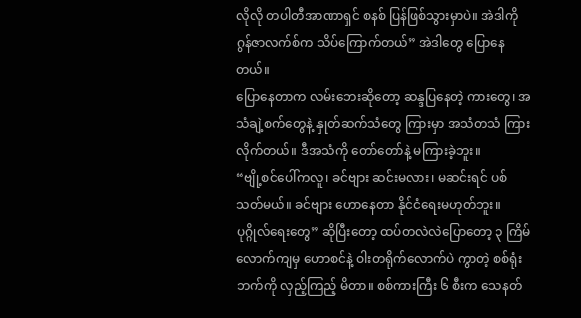လိုလို တပါတီအာဏာရှင် စနစ် ပြန်ဖြစ်သွားမှာပဲ။ အဲဒါကို ဂွန်ဇာလက်စ်က သိပ်ကြောက်တယ်” အဲဒါတွေ ပြောနေတယ်။
ပြောနေတာက လမ်းဘေးဆိုတော့ ဆန္ဒပြနေတဲ့ ကားတွေ၊ အသံချဲ့စက်တွေနဲ့ နှုတ်ဆက်သံတွေ ကြားမှာ အသံတသံ ကြားလိုက်တယ်။ ဒီအသံကို တော်တော်နဲ့ မကြားခဲ့ဘူး။
“ဗျို့စင်ပေါ်ကလူ၊ ခင်ဗျား ဆင်းမလား၊ မဆင်းရင် ပစ်သတ်မယ်။ ခင်ဗျား ဟောနေတာ နိုင်ငံရေးမဟုတ်ဘူး။ ပုဂ္ဂိုလ်ရေးတွေ” ဆိုပြီးတော့ ထပ်တလဲလဲပြောတော့ ၃ ကြိမ်လောက်ကျမှ ဟောစင်နဲ့ ဝါးတရိုက်လောက်ပဲ ကွာတဲ့ စစ်ရုံးဘက်ကို လှည့်ကြည့် မိတာ။ စစ်ကားကြီး ၆ စီးက သေနတ်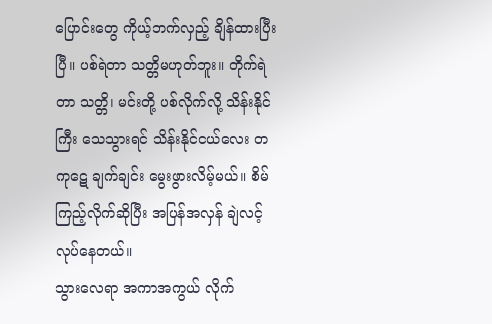ပြောင်းတွေ ကိုယ့်ဘက်လှည့် ချိန်ထားပြီးပြီ။ ပစ်ရဲတာ သတ္တိမဟုတ်ဘူး။ တိုက်ရဲတာ သတ္တိ၊ မင်းတို့ ပစ်လိုက်လို့ သိန်းနိုင်ကြီး သေသွားရင် သိန်းနိုင်ငယ်လေး တကုဋေ ချက်ချင်း မွေးဖွားလိမ့်မယ်။ စိမ်ကြည့်လိုက်ဆိုပြီး အပြန်အလှန် ချဲလင့်လုပ်နေတယ်။
သွားလေရာ အကာအကွယ် လိုက်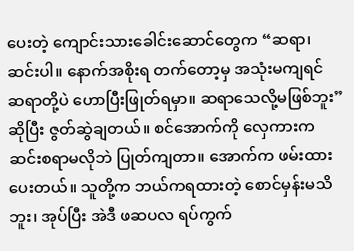ပေးတဲ့ ကျောင်းသားခေါင်းဆောင်တွေက “ဆရာ၊ ဆင်းပါ။ နောက်အစိုးရ တက်တော့မှ အသုံးမကျရင် ဆရာတို့ပဲ ဟောပြီးဖြုတ်ရမှာ။ ဆရာသေလို့မဖြစ်ဘူး” ဆိုပြီး ဇွတ်ဆွဲချတယ်။ စင်အောက်ကို လှေကားက ဆင်းစရာမလိုဘဲ ပြုတ်ကျတာ။ အောက်က ဖမ်းထားပေးတယ်။ သူတို့က ဘယ်ကရထားတဲ့ စောင်မှန်းမသိဘူး၊ အုပ်ပြီး အဲဒီ ဖဆပလ ရပ်ကွက်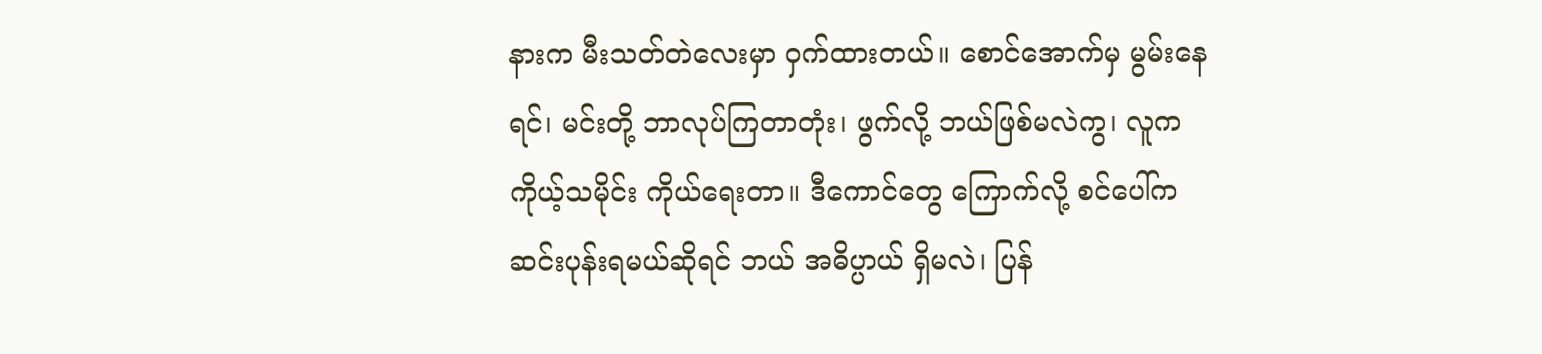နားက မီးသတ်တဲလေးမှာ ဝှက်ထားတယ်။ စောင်အောက်မှ မွမ်းနေရင်၊ မင်းတို့ ဘာလုပ်ကြတာတုံး၊ ဖွက်လို့ ဘယ်ဖြစ်မလဲကွ၊ လူက ကိုယ့်သမိုင်း ကိုယ်ရေးတာ။ ဒီကောင်တွေ ကြောက်လို့ စင်ပေါ်က ဆင်းပုန်းရမယ်ဆိုရင် ဘယ် အဓိပ္ပာယ် ရှိမလဲ၊ ပြန်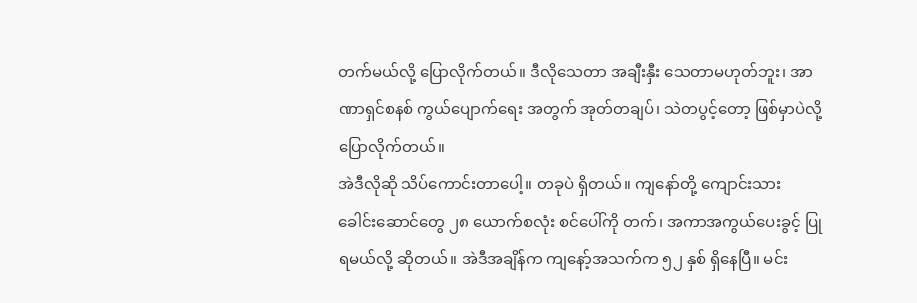တက်မယ်လို့ ပြောလိုက်တယ်။ ဒီလိုသေတာ အချီးနှီး သေတာမဟုတ်ဘူး၊ အာဏာရှင်စနစ် ကွယ်ပျောက်ရေး အတွက် အုတ်တချပ်၊ သဲတပွင့်တော့ ဖြစ်မှာပဲလို့ ပြောလိုက်တယ်။
အဲဒီလိုဆို သိပ်ကောင်းတာပေါ့။ တခုပဲ ရှိတယ်။ ကျနော်တို့ ကျောင်းသား ခေါင်းဆောင်တွေ ၂၈ ယောက်စလုံး စင်ပေါ်ကို တက်၊ အကာအကွယ်ပေးခွင့် ပြုရမယ်လို့ ဆိုတယ်။ အဲဒီအချိန်က ကျနော့်အသက်က ၅၂ နှစ် ရှိနေပြီ။ မင်း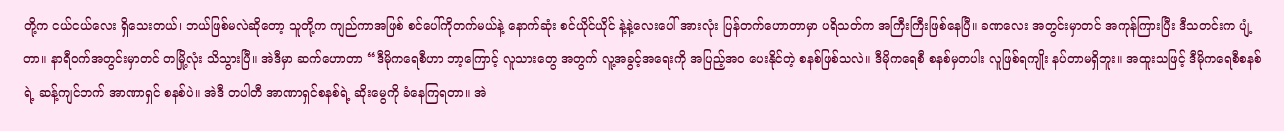တို့က ငယ်ငယ်လေး ရှိသေးတယ်၊ ဘယ်ဖြစ်မလဲဆိုတော့ သူတို့က ကျည်ကာအဖြစ် စင်ပေါ်ကိုတက်မယ်နဲ့ နောက်ဆုံး စင်ယိုင်ယိုင် နဲ့နဲ့လေးပေါ် အားလုံး ပြန်တက်ဟောတာမှာ ပရိသတ်က အကြီးကြီးဖြစ်နေပြီ။ ခဏလေး အတွင်းမှာတင် အကုန်ကြားပြီး ဒီသတင်းက ပျံ့တာ။ နာရီဝက်အတွင်းမှာတင် တမြို့လုံး သိသွားပြီ။ အဲဒီမှာ ဆက်ဟောတာ “ဒီမိုကရေစီဟာ ဘာ့ကြောင့် လူသားတွေ အတွက် လူ့အခွင့်အရေးကို အပြည့်အ၀ ပေးနိုင်တဲ့ စနစ်ဖြစ်သလဲ။ ဒီမိုကရေစီ စနစ်မှတပါး လူဖြစ်ရကျိုး နပ်တာမရှိဘူး။ အထူးသဖြင့် ဒီမိုကရေစီစနစ်ရဲ့ ဆန့်ကျင်ဘက် အာဏာရှင် စနစ်ပဲ။ အဲဒီ တပါတီ အာဏာရှင်စနစ်ရဲ့ ဆိုးမွေကို ခံနေကြရတာ။ အဲ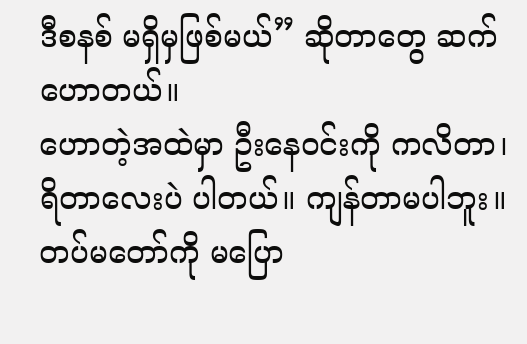ဒီစနစ် မရှိမှဖြစ်မယ်” ဆိုတာတွေ ဆက်ဟောတယ်။
ဟောတဲ့အထဲမှာ ဦးနေဝင်းကို ကလိတာ၊ ရိတာလေးပဲ ပါတယ်။ ကျန်တာမပါဘူး။ တပ်မတော်ကို မပြော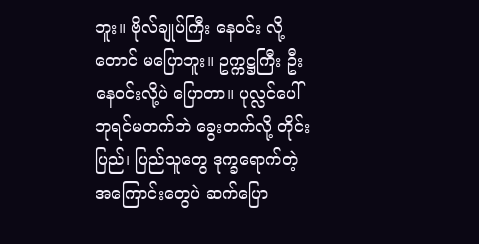ဘူး။ ဗိုလ်ချုပ်ကြီး နေဝင်း လို့တောင် မပြောဘူး။ ဥက္ကဋ္ဌကြီး ဦးနေဝင်းလို့ပဲ ပြောတာ။ ပုလ္လင်ပေါ် ဘုရင်မတက်ဘဲ ခွေးတက်လို့ တိုင်းပြည်၊ ပြည်သူတွေ ဒုက္ခရောက်တဲ့ အကြောင်းတွေပဲ ဆက်ပြော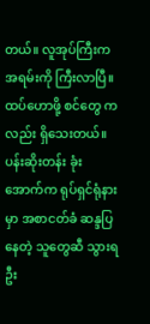တယ်။ လူအုပ်ကြီးက အရမ်းကို ကြီးလာပြီ။ ထပ်ဟောဖို့ စင်တွေ ကလည်း ရှိသေးတယ်။ ပန်းဆိုးတန်း ခုံးအောက်က ရုပ်ရှင်ရုံနားမှာ အစာငတ်ခံ ဆန္ဒပြနေတဲ့ သူတွေဆီ သွားရဦး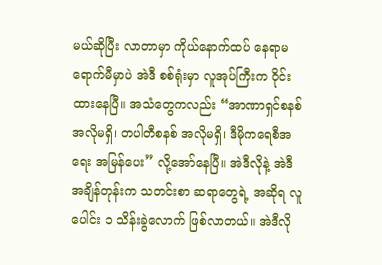မယ်ဆိုပြီး လာတာမှာ ကိုယ်နောက်ထပ် နေရာမရောက်မီမှာပဲ အဲဒီ စစ်ရုံးမှာ လူအုပ်ကြီးက ဝိုင်းထားနေပြီ။ အသံတွေကလည်း “အာဏာရှင်စနစ် အလိုမရှိ၊ တပါတီစနစ် အလိုမရှိ၊ ဒီမိုကရေစီအရေး အမြန်ပေး” လို့အော်နေပြီ။ အဲဒီလိုနဲ့ အဲဒီ အချိန်တုန်းက သတင်းစာ ဆရာတွေရဲ့ အဆိုရ လူပေါင်း ၁ သိန်းခွဲလောက် ဖြစ်လာတယ်။ အဲဒီလို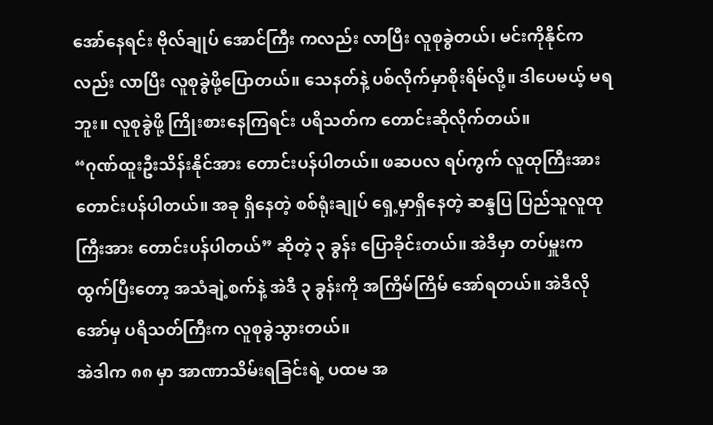အော်နေရင်း ဗိုလ်ချုပ် အောင်ကြီး ကလည်း လာပြီး လူစုခွဲတယ်၊ မင်းကိုနိုင်ကလည်း လာပြီး လူစုခွဲဖို့ပြောတယ်။ သေနတ်နဲ့ ပစ်လိုက်မှာစိုးရိမ်လို့။ ဒါပေမယ့် မရဘူး။ လူစုခွဲဖို့ ကြိုးစားနေကြရင်း ပရိသတ်က တောင်းဆိုလိုက်တယ်။
“ဂုဏ်ထူးဦးသိန်းနိုင်အား တောင်းပန်ပါတယ်။ ဖဆပလ ရပ်ကွက် လူထုကြီးအား တောင်းပန်ပါတယ်။ အခု ရှိနေတဲ့ စစ်ရုံးချုပ် ရှေ့မှာရှိနေတဲ့ ဆန္ဒပြ ပြည်သူလူထုကြီးအား တောင်းပန်ပါတယ်” ဆိုတဲ့ ၃ ခွန်း ပြောခိုင်းတယ်။ အဲဒီမှာ တပ်မှူးက ထွက်ပြီးတော့ အသံချဲ့စက်နဲ့ အဲဒီ ၃ ခွန်းကို အကြိမ်ကြိမ် အော်ရတယ်။ အဲဒီလိုအော်မှ ပရိသတ်ကြီးက လူစုခွဲသွားတယ်။
အဲဒါက ၈၈ မှာ အာဏာသိမ်းရခြင်းရဲ့ ပထမ အ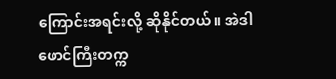ကြောင်းအရင်းလို့ ဆိုနိုင်တယ်။ အဲဒါ ဖောင်ကြီးတက္က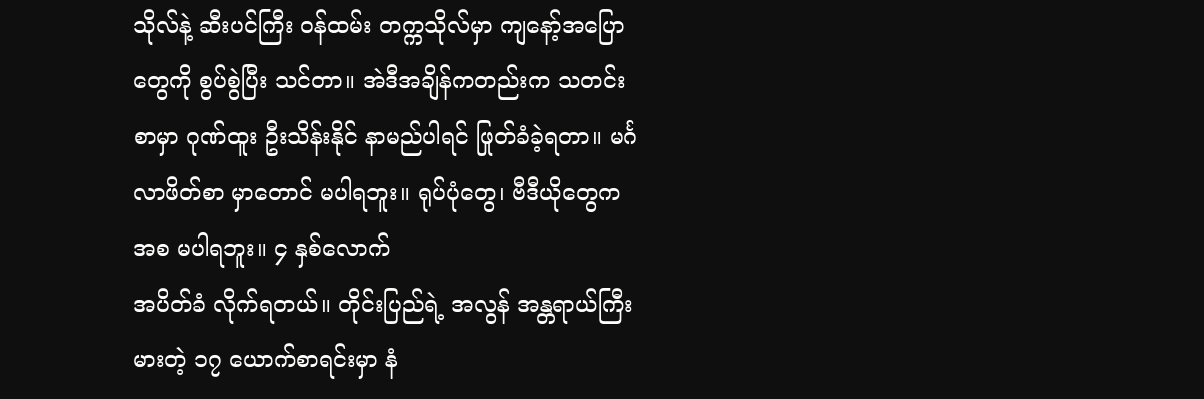သိုလ်နဲ့ ဆီးပင်ကြီး ဝန်ထမ်း တက္ကသိုလ်မှာ ကျနော့်အပြောတွေကို စွပ်စွဲပြီး သင်တာ။ အဲဒီအချိန်ကတည်းက သတင်းစာမှာ ဂုဏ်ထူး ဦးသိန်းနိုင် နာမည်ပါရင် ဖြုတ်ခံခဲ့ရတာ။ မင်္ဂလာဖိတ်စာ မှာတောင် မပါရဘူး။ ရုပ်ပုံတွေ၊ ဗီဒီယိုတွေက အစ မပါရဘူး။ ၄ နှစ်လောက်
အပိတ်ခံ လိုက်ရတယ်။ တိုင်းပြည်ရဲ့ အလွန် အန္တရာယ်ကြီးမားတဲ့ ၁၇ ယောက်စာရင်းမှာ နံ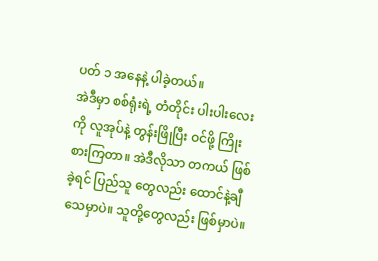ပတ် ၁ အနေနဲ့ ပါခဲ့တယ်။
အဲဒီမှာ စစ်ရုံးရဲ့ တံတိုင်း ပါးပါးလေးကို လူအုပ်နဲ့ တွန်းဖြိုပြီး ဝင်ဖို့ ကြိုးစားကြတာ။ အဲဒီလိုသာ တကယ် ဖြစ်ခဲ့ရင် ပြည်သူ တွေလည်း ထောင်နဲ့ချီ သေမှာပဲ။ သူတို့တွေလည်း ဖြစ်မှာပဲ။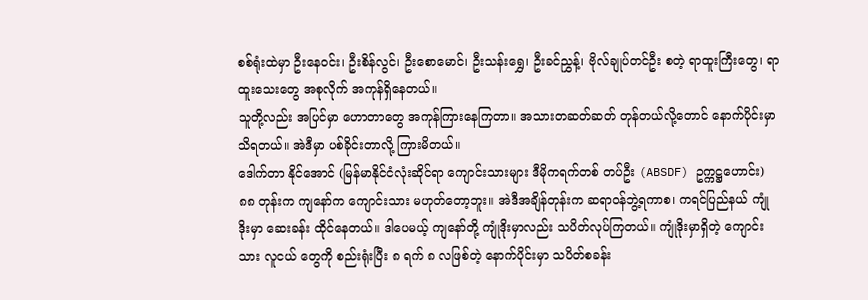စစ်ရုံးထဲမှာ ဦးနေဝင်း၊ ဦးစိန်လွင်၊ ဦးစောမောင်၊ ဦးသန်းရွှေ၊ ဦးခင်ညွှန့်၊ ဗိုလ်ချုပ်တင်ဦး စတဲ့ ရာထူးကြီးတွေ၊ ရာထူးသေးတွေ အစုလိုက် အကုန်ရှိနေတယ်။
သူတို့လည်း အပြင်မှာ ဟောတာတွေ အကုန်ကြားနေကြတာ။ အသားတဆတ်ဆတ် တုန်တယ်လို့တောင် နောက်ပိုင်းမှာ သိရတယ်။ အဲဒီမှာ ပစ်ခိုင်းတာလို့ ကြားမိတယ်။
ဒေါက်တာ နိုင်အောင် (မြန်မာနိုင်ငံလုံးဆိုင်ရာ ကျောင်းသားများ ဒီမိုကရက်တစ် တပ်ဦး (ABSDF) ဥက္ကဋ္ဌဟောင်း)
၈၈ တုန်းက ကျနော်က ကျောင်းသား မဟုတ်တော့ဘူး။ အဲဒီအချိန်တုန်းက ဆရာဝန်ဘွဲ့ရကာစ၊ ကရင်ပြည်နယ် ကျုံဒိုးမှာ ဆေးခန်း ထိုင်နေတယ်။ ဒါပေမယ့် ကျနော်တို့ ကျုံဒိုးမှာလည်း သပိတ်လုပ်ကြတယ်။ ကျုံဒိုးမှာရှိတဲ့ ကျောင်းသား လူငယ် တွေကို စည်းရုံးပြီး ၈ ရက် ၈ လဖြစ်တဲ့ နောက်ပိုင်းမှာ သပိတ်စခန်း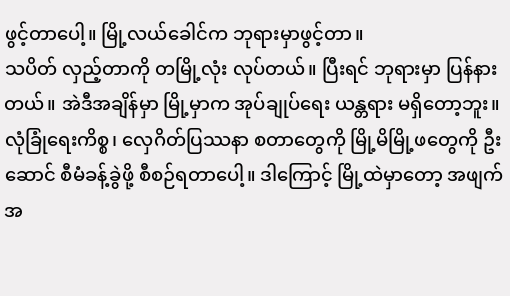ဖွင့်တာပေါ့။ မြို့လယ်ခေါင်က ဘုရားမှာဖွင့်တာ။
သပိတ် လှည့်တာကို တမြို့လုံး လုပ်တယ်။ ပြီးရင် ဘုရားမှာ ပြန်နားတယ်။ အဲဒီအချိန်မှာ မြို့မှာက အုပ်ချုပ်ရေး ယန္တရား မရှိတော့ဘူး။ လုံခြုံရေးကိစ္စ၊ လှေဂိတ်ပြဿနာ စတာတွေကို မြို့မိမြို့ဖတွေကို ဦးဆောင် စီမံခန့်ခွဲဖို့ စီစဉ်ရတာပေါ့။ ဒါကြောင့် မြို့ထဲမှာတော့ အဖျက်အ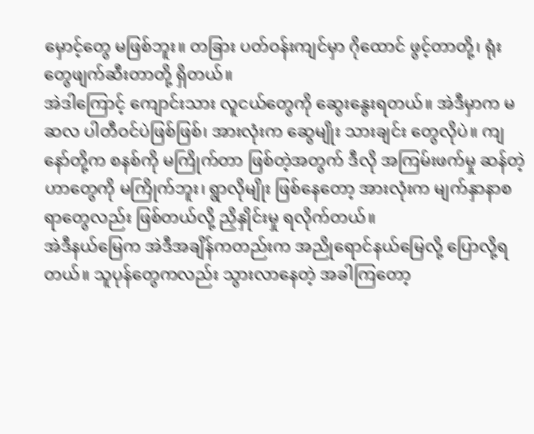မှောင့်တွေ မဖြစ်ဘူး။ တခြား ပတ်ဝန်းကျင်မှာ ဂိုထောင် ဖွင့်တာတို့၊ ရုံးတွေဖျက်ဆီးတာတို့ ရှိတယ်။
အဲဒါကြောင့် ကျောင်းသား လူငယ်တွေကို ဆွေးနွေးရတယ်။ အဲဒီမှာက မဆလ ပါတီဝင်ပဲဖြစ်ဖြစ်၊ အားလုံးက ဆွေမျိုး သားချင်း တွေလိုပဲ။ ကျနော်တို့က စနစ်ကို မကြိုက်တာ ဖြစ်တဲ့အတွက် ဒီလို အကြမ်းဖက်မှု ဆန်တဲ့ ဟာတွေကို မကြိုက်ဘူး၊ ရွာလိုမျိုး ဖြစ်နေတော့ အားလုံးက မျက်နှာနာစရာတွေလည်း ဖြစ်တယ်လို့ ညှိနှိုင်းမှု ရလိုက်တယ်။
အဲဒီနယ်မြေက အဲဒီအချိန်ကတည်းက အညိုရောင်နယ်မြေလို့ ပြောလို့ရတယ်။ သူပုန်တွေကလည်း သွားလာနေတဲ့ အခါကြတော့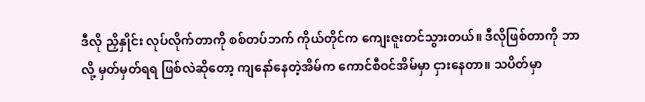ဒီလို ညှိနှိုင်း လုပ်လိုက်တာကို စစ်တပ်ဘက် ကိုယ်တိုင်က ကျေးဇူးတင်သွားတယ်။ ဒီလိုဖြစ်တာကို ဘာလို့ မှတ်မှတ်ရရ ဖြစ်လဲဆိုတော့ ကျနော်နေတဲ့အိမ်က ကောင်စီဝင်အိမ်မှာ ငှားနေတာ။ သပိတ်မှာ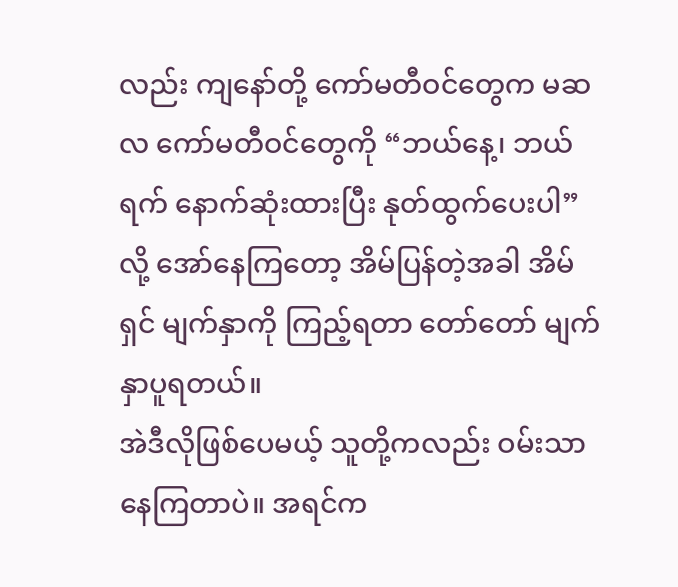လည်း ကျနော်တို့ ကော်မတီဝင်တွေက မဆလ ကော်မတီဝင်တွေကို “ဘယ်နေ့၊ ဘယ်ရက် နောက်ဆုံးထားပြီး နုတ်ထွက်ပေးပါ” လို့ အော်နေကြတော့ အိမ်ပြန်တဲ့အခါ အိမ်ရှင် မျက်နှာကို ကြည့်ရတာ တော်တော် မျက်နှာပူရတယ်။
အဲဒီလိုဖြစ်ပေမယ့် သူတို့ကလည်း ဝမ်းသာနေကြတာပဲ။ အရင်က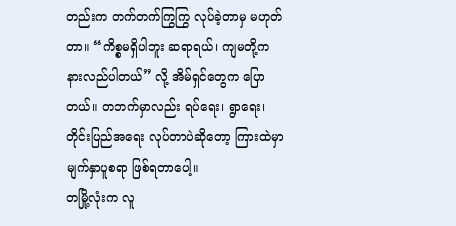တည်းက တက်တက်ကြွကြွ လုပ်ခဲ့တာမှ မဟုတ်တာ။ “ကိစ္စမရှိပါဘူး ဆရာရယ်၊ ကျမတို့က နားလည်ပါတယ်” လို့ အိမ်ရှင်တွေက ပြောတယ်။ တဘက်မှာလည်း ရပ်ရေး၊ ရွာရေး၊ တိုင်းပြည်အရေး လုပ်တာပဲဆိုတော့ ကြားထဲမှာ မျက်နှာပူစရာ ဖြစ်ရတာပေါ့။
တမြို့လုံးက လူ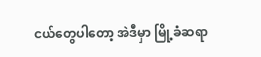ငယ်တွေပါတော့ အဲဒီမှာ မြို့ခံဆရာ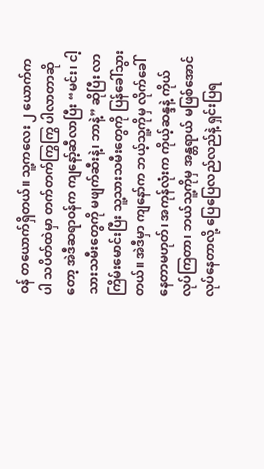ဝန် တယောက်ရှိတယ်။ သူ့ကလေး ၂ ယောက်ကပါ သပိတ်ထဲမှာ တက်တက်ကြွကြွ ပါလာတာဆိုတော့ အဲဒီဆရာဝန်က ကျနော့်ဆီလာပြီး “မင်း၊ ငါ့သားသမီးတွေကို မဖျက်ဆီးနဲ့၊ ဘာနဲ့” ဆိုပြီး လာကြိမ်းမောင်းပြီး သူ့သားသမီးတွေကို ပြန်ခေါ်သွားတယ်။ အဲဒီမှာ ကျနော်က ဘယ့်သူ့ကိုမှ လိုက်ခေါ်နေတာမဟုတ်၊ အကုန်လုံးက ကိုယ့်ဆန္ဒနဲ့ ကိုယ်လုပ်ကြတာ၊ ဘယ်သူ့ကိုမှ အန္တရာယ် မဖြစ်အောင် လုပ်နေတာလို့ ပြေပြေလည်လည်နဲ့ ရှင်းပြရ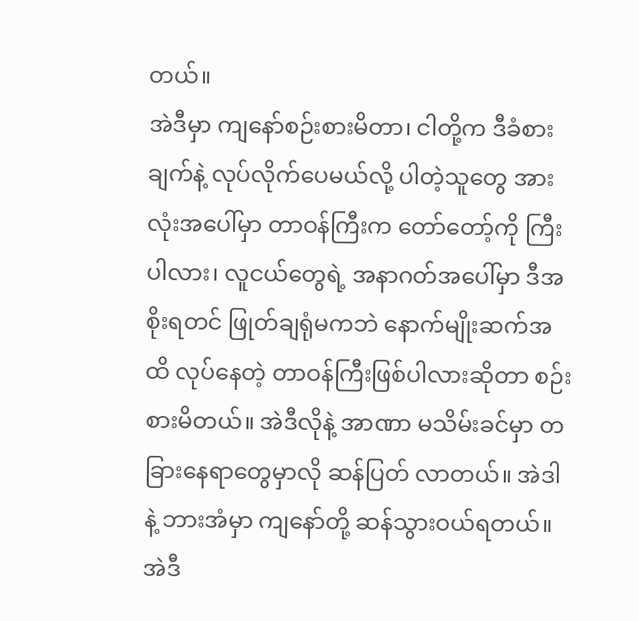တယ်။
အဲဒီမှာ ကျနော်စဉ်းစားမိတာ၊ ငါတို့က ဒီခံစားချက်နဲ့ လုပ်လိုက်ပေမယ်လို့ ပါတဲ့သူတွေ အားလုံးအပေါ်မှာ တာဝန်ကြီးက တော်တော့်ကို ကြီးပါလား၊ လူငယ်တွေရဲ့ အနာဂတ်အပေါ်မှာ ဒီအစိုးရတင် ဖြုတ်ချရုံမကဘဲ နောက်မျိုးဆက်အထိ လုပ်နေတဲ့ တာဝန်ကြီးဖြစ်ပါလားဆိုတာ စဉ်းစားမိတယ်။ အဲဒီလိုနဲ့ အာဏာ မသိမ်းခင်မှာ တခြားနေရာတွေမှာလို ဆန်ပြတ် လာတယ်။ အဲဒါနဲ့ ဘားအံမှာ ကျနော်တို့ ဆန်သွားဝယ်ရတယ်။ အဲဒီ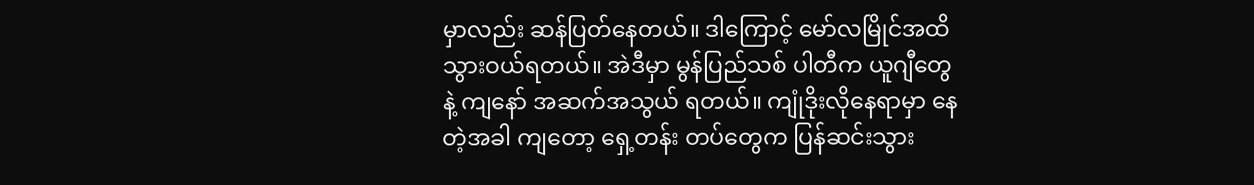မှာလည်း ဆန်ပြတ်နေတယ်။ ဒါကြောင့် မော်လမြိုင်အထိ သွားဝယ်ရတယ်။ အဲဒီမှာ မွန်ပြည်သစ် ပါတီက ယူဂျီတွေနဲ့ ကျနော် အဆက်အသွယ် ရတယ်။ ကျုံဒိုးလိုနေရာမှာ နေတဲ့အခါ ကျတော့ ရှေ့တန်း တပ်တွေက ပြန်ဆင်းသွား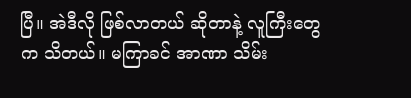ပြီ။ အဲဒီလို ဖြစ်လာတယ် ဆိုတာနဲ့ လူကြီးတွေက သိတယ်။ မကြာခင် အာဏာ သိမ်း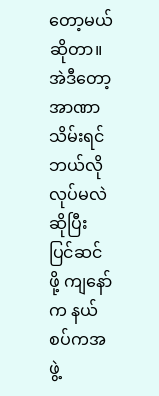တော့မယ် ဆိုတာ။ အဲဒီတော့ အာဏာသိမ်းရင် ဘယ်လိုလုပ်မလဲ ဆိုပြီး ပြင်ဆင်ဖို့ ကျနော်က နယ်စပ်ကအဖွဲ့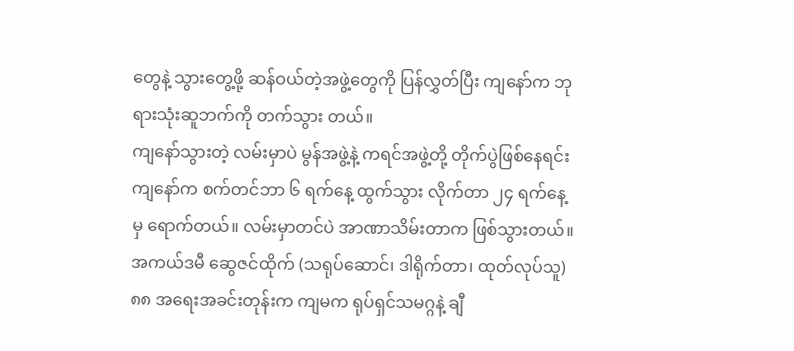တွေနဲ့ သွားတွေ့ဖို့ ဆန်ဝယ်တဲ့အဖွဲ့တွေကို ပြန်လွှတ်ပြီး ကျနော်က ဘုရားသုံးဆူဘက်ကို တက်သွား တယ်။
ကျနော်သွားတဲ့ လမ်းမှာပဲ မွန်အဖွဲ့နဲ့ ကရင်အဖွဲ့တို့ တိုက်ပွဲဖြစ်နေရင်း ကျနော်က စက်တင်ဘာ ၆ ရက်နေ့ ထွက်သွား လိုက်တာ ၂၄ ရက်နေ့မှ ရောက်တယ်။ လမ်းမှာတင်ပဲ အာဏာသိမ်းတာက ဖြစ်သွားတယ်။
အကယ်ဒမီ ဆွေဇင်ထိုက် (သရုပ်ဆောင်၊ ဒါရိုက်တာ၊ ထုတ်လုပ်သူ)
၈၈ အရေးအခင်းတုန်းက ကျမက ရုပ်ရှင်သမဂ္ဂနဲ့ ချီ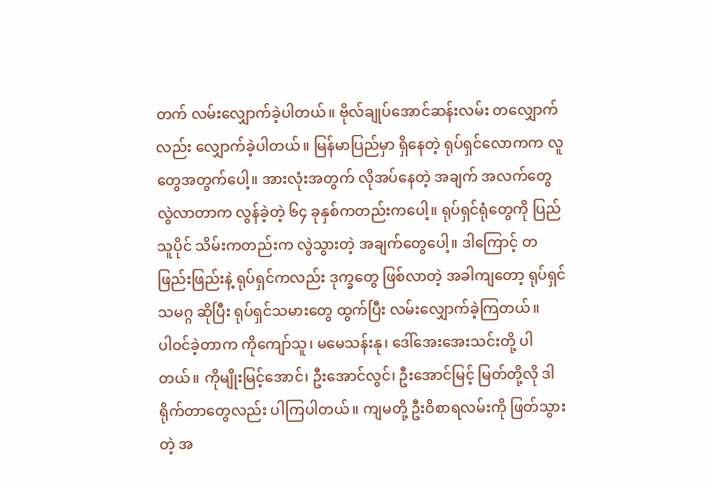တက် လမ်းလျှောက်ခဲ့ပါတယ်။ ဗိုလ်ချုပ်အောင်ဆန်းလမ်း တလျှောက် လည်း လျှောက်ခဲ့ပါတယ်။ မြန်မာပြည်မှာ ရှိနေတဲ့ ရုပ်ရှင်လောကက လူတွေအတွက်ပေါ့။ အားလုံးအတွက် လိုအပ်နေတဲ့ အချက် အလက်တွေ လွဲလာတာက လွန်ခဲ့တဲ့ ၆၄ ခုနှစ်ကတည်းကပေါ့။ ရုပ်ရှင်ရုံတွေကို ပြည်သူပိုင် သိမ်းကတည်းက လွဲသွားတဲ့ အချက်တွေပေါ့။ ဒါကြောင့် တဖြည်းဖြည်းနဲ့ ရုပ်ရှင်ကလည်း ဒုက္ခတွေ ဖြစ်လာတဲ့ အခါကျတော့ ရုပ်ရှင်သမဂ္ဂ ဆိုပြီး ရုပ်ရှင်သမားတွေ ထွက်ပြီး လမ်းလျှောက်ခဲ့ကြတယ်။
ပါဝင်ခဲ့တာက ကိုကျော်သူ၊ မမေသန်းနု၊ ဒေါ်အေးအေးသင်းတို့ ပါတယ်။ ကိုမျိုးမြင့်အောင်၊ ဦးအောင်လွင်၊ ဦးအောင်မြင့် မြတ်တို့လို ဒါရိုက်တာတွေလည်း ပါကြပါတယ်။ ကျမတို့ ဦးဝိစာရလမ်းကို ဖြတ်သွားတဲ့ အ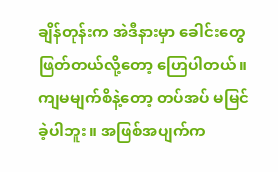ချိန်တုန်းက အဲဒီနားမှာ ခေါင်းတွေ ဖြတ်တယ်လို့တော့ ဟြေပါတယ်။ ကျမမျက်စိနဲ့တော့ တပ်အပ် မမြင်ခဲ့ပါဘူး။ အဖြစ်အပျက်က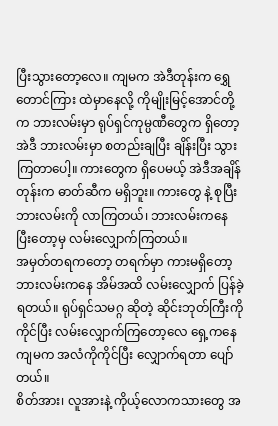ပြီးသွားတော့လေ။ ကျမက အဲဒီတုန်းက ရွှေတောင်ကြား ထဲမှာနေလို့ ကိုမျိုးမြင့်အောင်တို့က ဘားလမ်းမှာ ရုပ်ရှင်ကုမ္ပဏီတွေက ရှိတော့ အဲဒီ ဘားလမ်းမှာ စတည်းချပြီး ချိန်းပြီး သွားကြတာပေါ့။ ကားတွေက ရှိပေမယ့် အဲဒီအချိန်တုန်းက ဓာတ်ဆီက မရှိဘူး။ ကားတွေ နဲ့ စုပြီး ဘားလမ်းကို လာကြတယ်၊ ဘားလမ်းကနေ ပြီးတော့မှ လမ်းလျှောက်ကြတယ်။
အမှတ်တရကတော့ တရက်မှာ ကားမရှိတော့ ဘားလမ်းကနေ အိမ်အထိ လမ်းလျှောက် ပြန်ခဲ့ရတယ်။ ရုပ်ရှင်သမဂ္ဂ ဆိုတဲ့ ဆိုင်းဘုတ်ကြီးကို ကိုင်ပြီး လမ်းလျှောက်ကြတော့လေ ရှေ့ကနေ ကျမက အလံကိုကိုင်ပြီး လျှောက်ရတာ ပျော်တယ်။
စိတ်အား၊ လူအားနဲ့ ကိုယ့်လောကသားတွေ အ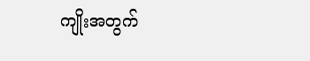ကျိုးအတွက်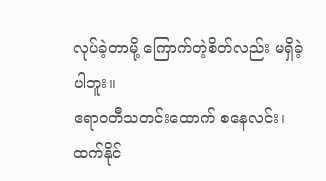လုပ်ခဲ့တာမို့ ကြောက်တဲ့စိတ်လည်း မရှိခဲ့ပါဘူး။
ဧရာဝတီသတင်းထောက် စနေလင်း၊ ထက်နိုင်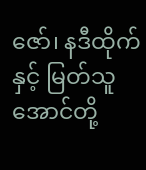ဇော်၊ နဒီထိုက်နှင့် မြတ်သူအောင်တို့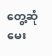တွေ့ဆုံမေး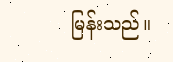မြန်းသည်။